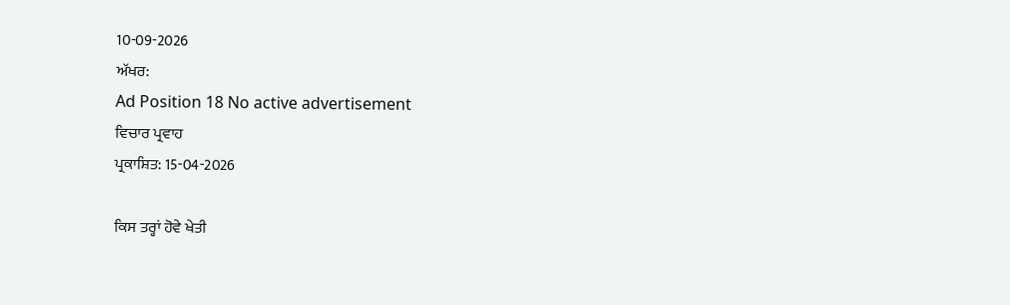10-09-2026
ਅੱਖਰ:
Ad Position 18 No active advertisement
ਵਿਚਾਰ ਪ੍ਰਵਾਹ
ਪ੍ਰਕਾਸ਼ਿਤ: 15-04-2026

ਕਿਸ ਤਰ੍ਹਾਂ ਹੋਵੇ ਖੇਤੀ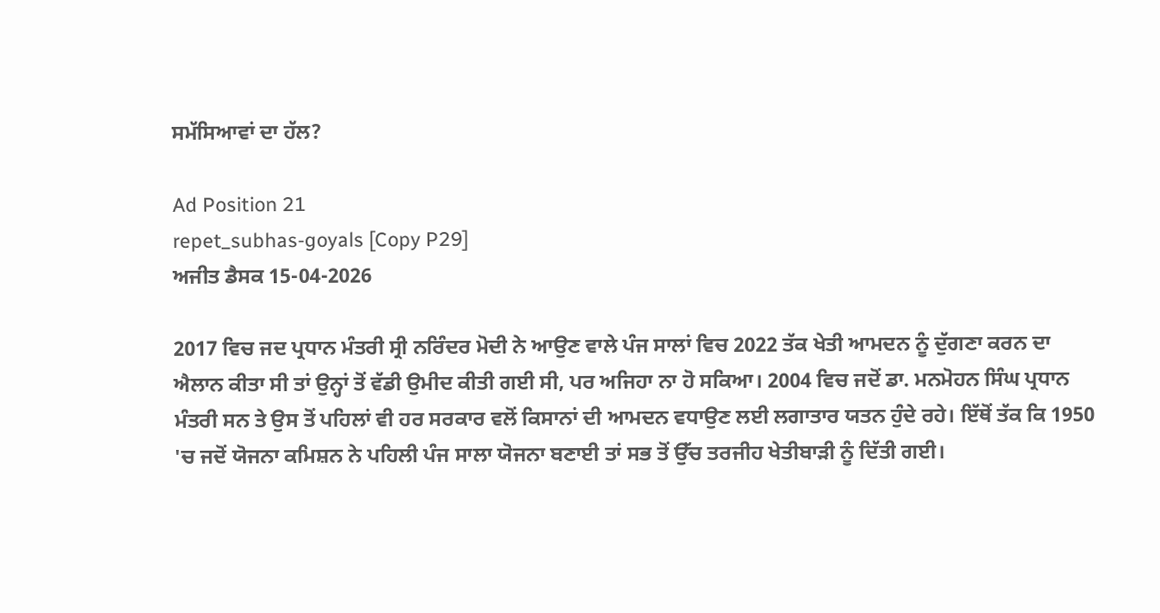ਸਮੱਸਿਆਵਾਂ ਦਾ ਹੱਲ?

Ad Position 21
repet_subhas-goyals [Copy P29]
ਅਜੀਤ ਡੈਸਕ 15-04-2026

2017 ਵਿਚ ਜਦ ਪ੍ਰਧਾਨ ਮੰਤਰੀ ਸ੍ਰੀ ਨਰਿੰਦਰ ਮੋਦੀ ਨੇ ਆਉਣ ਵਾਲੇ ਪੰਜ ਸਾਲਾਂ ਵਿਚ 2022 ਤੱਕ ਖੇਤੀ ਆਮਦਨ ਨੂੰ ਦੁੱਗਣਾ ਕਰਨ ਦਾ ਐਲਾਨ ਕੀਤਾ ਸੀ ਤਾਂ ਉਨ੍ਹਾਂ ਤੋਂ ਵੱਡੀ ਉਮੀਦ ਕੀਤੀ ਗਈ ਸੀ, ਪਰ ਅਜਿਹਾ ਨਾ ਹੋ ਸਕਿਆ। 2004 ਵਿਚ ਜਦੋਂ ਡਾ. ਮਨਮੋਹਨ ਸਿੰਘ ਪ੍ਰਧਾਨ ਮੰਤਰੀ ਸਨ ਤੇ ਉਸ ਤੋਂ ਪਹਿਲਾਂ ਵੀ ਹਰ ਸਰਕਾਰ ਵਲੋਂ ਕਿਸਾਨਾਂ ਦੀ ਆਮਦਨ ਵਧਾਉਣ ਲਈ ਲਗਾਤਾਰ ਯਤਨ ਹੁੰਦੇ ਰਹੇ। ਇੱਥੋਂ ਤੱਕ ਕਿ 1950 'ਚ ਜਦੋਂ ਯੋਜਨਾ ਕਮਿਸ਼ਨ ਨੇ ਪਹਿਲੀ ਪੰਜ ਸਾਲਾ ਯੋਜਨਾ ਬਣਾਈ ਤਾਂ ਸਭ ਤੋਂ ਉੱਚ ਤਰਜੀਹ ਖੇਤੀਬਾੜੀ ਨੂੰ ਦਿੱਤੀ ਗਈ।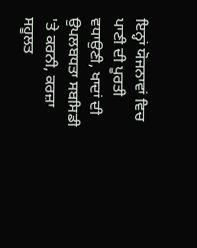ਇਨ੍ਹਾਂ ਯੋਜਨਾਵਾਂ ਵਿਚ ਪਾਣੀ ਦੀ ਪੂਰਤੀ ਵਧਾਉਣੀ, ਖਾਦਾਂ ਦੀ ਉਪਲਬਧਤਾ ਸਬਸਿਡੀ 'ਤੇ ਕਰਨੀ, ਕਰਜ਼ਾ ਸਹੂਲਤ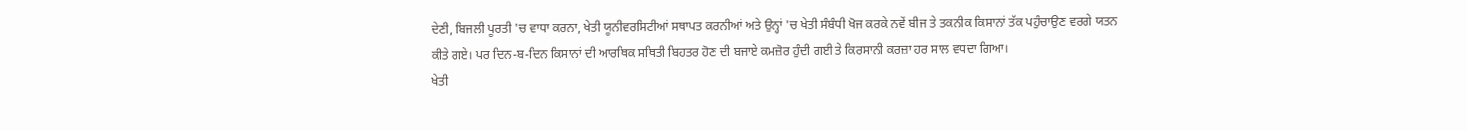ਦੇਣੀ, ਬਿਜਲੀ ਪੂਰਤੀ 'ਚ ਵਾਧਾ ਕਰਨਾ, ਖੇਤੀ ਯੂਨੀਵਰਸਿਟੀਆਂ ਸਥਾਪਤ ਕਰਨੀਆਂ ਅਤੇ ਉਨ੍ਹਾਂ 'ਚ ਖੇਤੀ ਸੰਬੰਧੀ ਖੋਜ ਕਰਕੇ ਨਵੇਂ ਬੀਜ ਤੇ ਤਕਨੀਕ ਕਿਸਾਨਾਂ ਤੱਕ ਪਹੁੰਚਾਉਣ ਵਰਗੇ ਯਤਨ ਕੀਤੇ ਗਏ। ਪਰ ਦਿਨ-ਬ-ਦਿਨ ਕਿਸਾਨਾਂ ਦੀ ਆਰਥਿਕ ਸਥਿਤੀ ਬਿਹਤਰ ਹੋਣ ਦੀ ਬਜਾਏ ਕਮਜ਼ੋਰ ਹੁੰਦੀ ਗਈ ਤੇ ਕਿਰਸਾਨੀ ਕਰਜ਼ਾ ਹਰ ਸਾਲ ਵਧਦਾ ਗਿਆ।
ਖੇਤੀ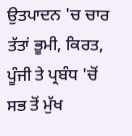ਉਤਪਾਦਨ 'ਚ ਚਾਰ ਤੱਤਾਂ ਭੂਮੀ, ਕਿਰਤ, ਪੂੰਜੀ ਤੇ ਪ੍ਰਬੰਧ 'ਚੋਂ ਸਭ ਤੋਂ ਮੁੱਖ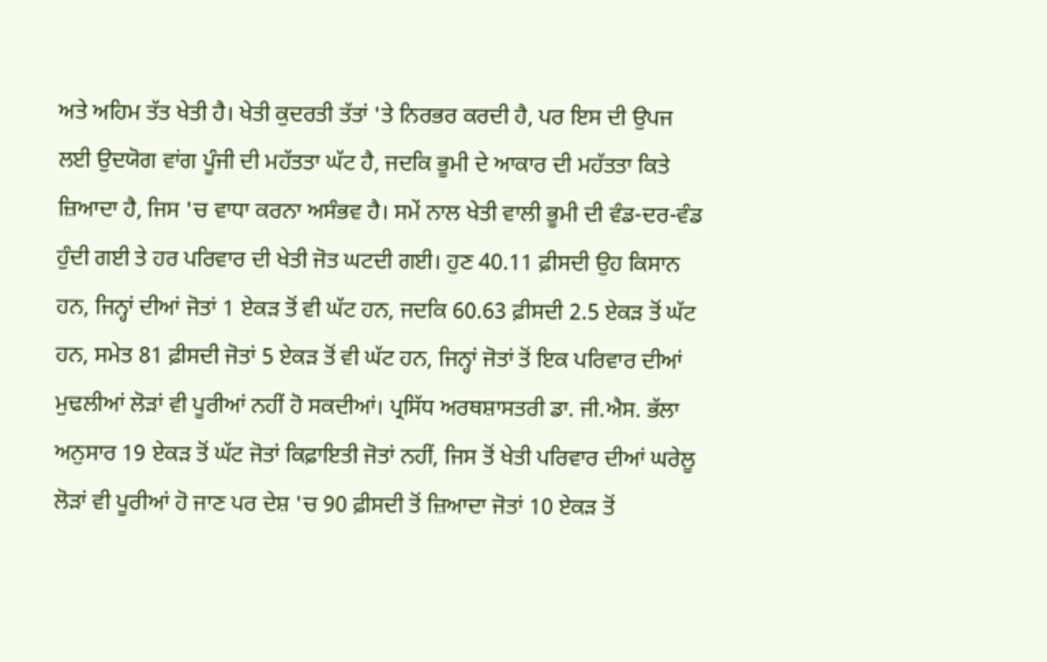ਅਤੇ ਅਹਿਮ ਤੱਤ ਖੇਤੀ ਹੈ। ਖੇਤੀ ਕੁਦਰਤੀ ਤੱਤਾਂ 'ਤੇ ਨਿਰਭਰ ਕਰਦੀ ਹੈ, ਪਰ ਇਸ ਦੀ ਉਪਜ ਲਈ ਉਦਯੋਗ ਵਾਂਗ ਪੂੰਜੀ ਦੀ ਮਹੱਤਤਾ ਘੱਟ ਹੈ, ਜਦਕਿ ਭੂਮੀ ਦੇ ਆਕਾਰ ਦੀ ਮਹੱਤਤਾ ਕਿਤੇ ਜ਼ਿਆਦਾ ਹੈ, ਜਿਸ 'ਚ ਵਾਧਾ ਕਰਨਾ ਅਸੰਭਵ ਹੈ। ਸਮੇਂ ਨਾਲ ਖੇਤੀ ਵਾਲੀ ਭੂਮੀ ਦੀ ਵੰਡ-ਦਰ-ਵੰਡ ਹੁੰਦੀ ਗਈ ਤੇ ਹਰ ਪਰਿਵਾਰ ਦੀ ਖੇਤੀ ਜੋਤ ਘਟਦੀ ਗਈ। ਹੁਣ 40.11 ਫ਼ੀਸਦੀ ਉਹ ਕਿਸਾਨ ਹਨ, ਜਿਨ੍ਹਾਂ ਦੀਆਂ ਜੋਤਾਂ 1 ਏਕੜ ਤੋਂ ਵੀ ਘੱਟ ਹਨ, ਜਦਕਿ 60.63 ਫ਼ੀਸਦੀ 2.5 ਏਕੜ ਤੋਂ ਘੱਟ ਹਨ, ਸਮੇਤ 81 ਫ਼ੀਸਦੀ ਜੋਤਾਂ 5 ਏਕੜ ਤੋਂ ਵੀ ਘੱਟ ਹਨ, ਜਿਨ੍ਹਾਂ ਜੋਤਾਂ ਤੋਂ ਇਕ ਪਰਿਵਾਰ ਦੀਆਂ ਮੁਢਲੀਆਂ ਲੋੜਾਂ ਵੀ ਪੂਰੀਆਂ ਨਹੀਂ ਹੋ ਸਕਦੀਆਂ। ਪ੍ਰਸਿੱਧ ਅਰਥਸ਼ਾਸਤਰੀ ਡਾ. ਜੀ.ਐਸ. ਭੱਲਾ ਅਨੁਸਾਰ 19 ਏਕੜ ਤੋਂ ਘੱਟ ਜੋਤਾਂ ਕਿਫ਼ਾਇਤੀ ਜੋਤਾਂ ਨਹੀਂ, ਜਿਸ ਤੋਂ ਖੇਤੀ ਪਰਿਵਾਰ ਦੀਆਂ ਘਰੇਲੂ ਲੋੜਾਂ ਵੀ ਪੂਰੀਆਂ ਹੋ ਜਾਣ ਪਰ ਦੇਸ਼ 'ਚ 90 ਫ਼ੀਸਦੀ ਤੋਂ ਜ਼ਿਆਦਾ ਜੋਤਾਂ 10 ਏਕੜ ਤੋਂ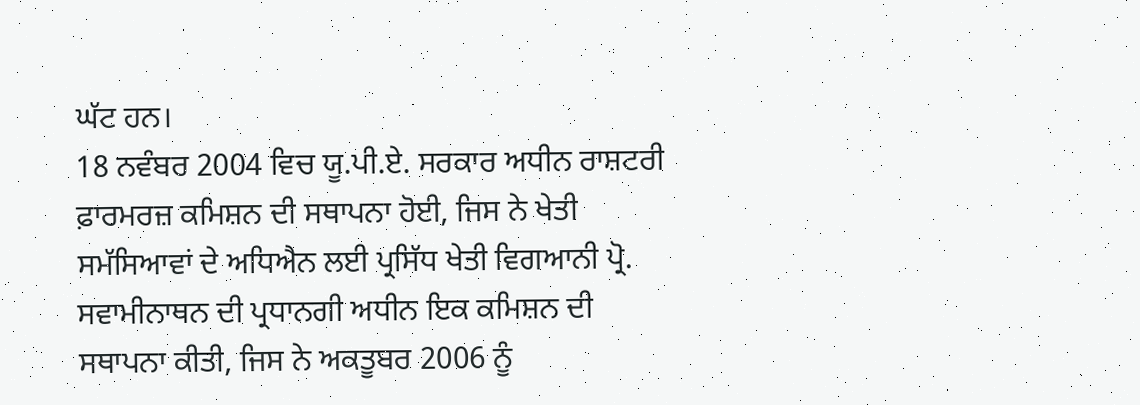ਘੱਟ ਹਨ।
18 ਨਵੰਬਰ 2004 ਵਿਚ ਯੂ.ਪੀ.ਏ. ਸਰਕਾਰ ਅਧੀਨ ਰਾਸ਼ਟਰੀ ਫ਼ਾਰਮਰਜ਼ ਕਮਿਸ਼ਨ ਦੀ ਸਥਾਪਨਾ ਹੋਈ, ਜਿਸ ਨੇ ਖੇਤੀ ਸਮੱਸਿਆਵਾਂ ਦੇ ਅਧਿਐਨ ਲਈ ਪ੍ਰਸਿੱਧ ਖੇਤੀ ਵਿਗਆਨੀ ਪ੍ਰੋ. ਸਵਾਮੀਨਾਥਨ ਦੀ ਪ੍ਰਧਾਨਗੀ ਅਧੀਨ ਇਕ ਕਮਿਸ਼ਨ ਦੀ ਸਥਾਪਨਾ ਕੀਤੀ, ਜਿਸ ਨੇ ਅਕਤੂਬਰ 2006 ਨੂੰ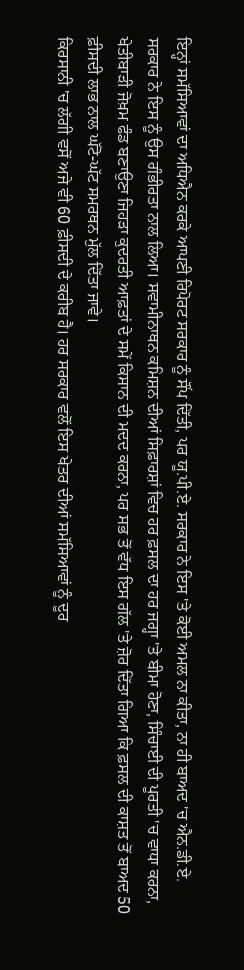ਇਨ੍ਹਾਂ ਸਮੱਸਿਆਵਾਂ ਦਾ ਅਧਿਐਨ ਕਰਕੇ ਆਪਣੀ ਰਿਪੋਰਟ ਸਰਕਾਰ ਨੂੰ ਸੌਂਪ ਦਿੱਤੀ, ਪਰ ਯੂ.ਪੀ.ਏ. ਸਰਕਾਰ ਨੇ ਇਸ 'ਤੇ ਕੋਈ ਅਮਲ ਨਾ ਕੀਤਾ, ਨਾ ਹੀ ਬਾਅਦ 'ਚ ਐਨ.ਡੀ.ਏ. ਸਰਕਾਰ ਨੇ ਇਸ ਨੂੰ ਉਸ ਗੰਭੀਰਤਾ ਨਾਲ ਲਿਆ। ਸਵਾਮੀਨਾਥਨ ਕਮਿਸ਼ਨ ਦੀਆਂ ਸਿਫ਼ਾਰਸ਼ਾਂ ਵਿਚ ਹਰ ਫ਼ਸਲ ਦਾ ਹਰ ਜਗ੍ਹਾ 'ਤੇ ਬੀਮਾ ਹੋਣਾ, ਸਿੰਚਾਈ ਦੀ ਪੂਰਤੀ 'ਚ ਵਾਧਾ ਕਰਨਾ, ਖੇਤੀਬਾੜੀ ਜੋਖ਼ਮ ਫੰਡ ਬਣਾਉਣਾ ਜਿਹੜਾ ਕੁਦਰਤੀ ਆਫ਼ਤਾਂ ਦੇ ਸਮੇਂ ਕਿਸਾਨ ਦੀ ਮਦਦ ਕਰਨਾ, ਪਰ ਸਭ ਤੋਂ ਵੱਧ ਇਸ ਗੱਲ 'ਤੇ ਜ਼ੋਰ ਦਿੱਤਾ ਗਿਆ ਕਿ ਫ਼ਸਲ ਦੀ ਕਾਸ਼ਤ ਤੋਂ ਬਾਅਦ 50 ਫ਼ੀਸਦੀ ਲਾਭ ਨਾਲ ਘੱਟੋ-ਘੱਟ ਸਮਰਥਨ ਮੁੱਲ ਦਿੱਤਾ ਜਾਵੇ।
ਕਿਰਸਾਨੀ 'ਚ ਲੱਗੀ ਵਸੋਂ ਅਜੇ ਵੀ 60 ਫ਼ੀਸਦੀ ਦੇ ਕਰੀਬ ਹੈ। ਹਰ ਸਰਕਾਰ ਵਲੋਂ ਇਸ ਖੇਤਰ ਦੀਆਂ ਸਮੱਸਿਆਵਾਂ ਨੂੰ ਦੂਰ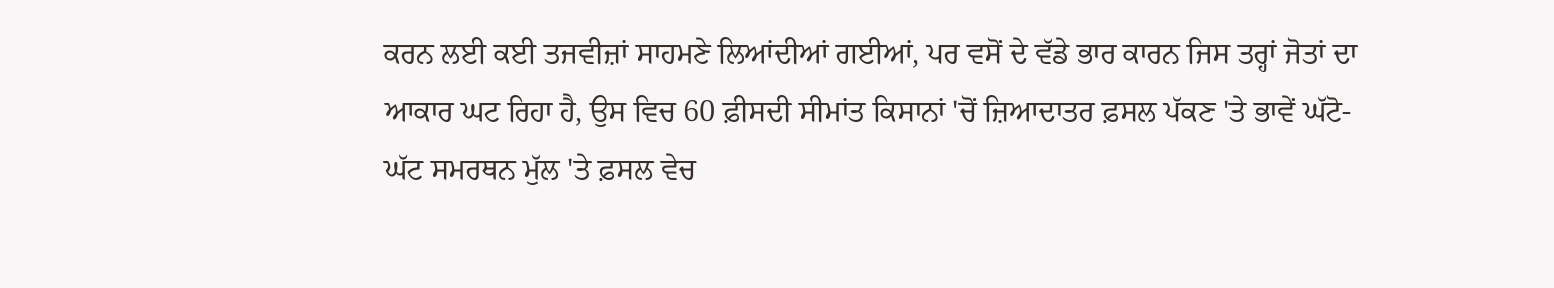ਕਰਨ ਲਈ ਕਈ ਤਜਵੀਜ਼ਾਂ ਸਾਹਮਣੇ ਲਿਆਂਦੀਆਂ ਗਈਆਂ, ਪਰ ਵਸੋਂ ਦੇ ਵੱਡੇ ਭਾਰ ਕਾਰਨ ਜਿਸ ਤਰ੍ਹਾਂ ਜੋਤਾਂ ਦਾ ਆਕਾਰ ਘਟ ਰਿਹਾ ਹੈ, ਉਸ ਵਿਚ 60 ਫ਼ੀਸਦੀ ਸੀਮਾਂਤ ਕਿਸਾਨਾਂ 'ਚੋਂ ਜ਼ਿਆਦਾਤਰ ਫ਼ਸਲ ਪੱਕਣ 'ਤੇ ਭਾਵੇਂ ਘੱਟੋ-ਘੱਟ ਸਮਰਥਨ ਮੁੱਲ 'ਤੇ ਫ਼ਸਲ ਵੇਚ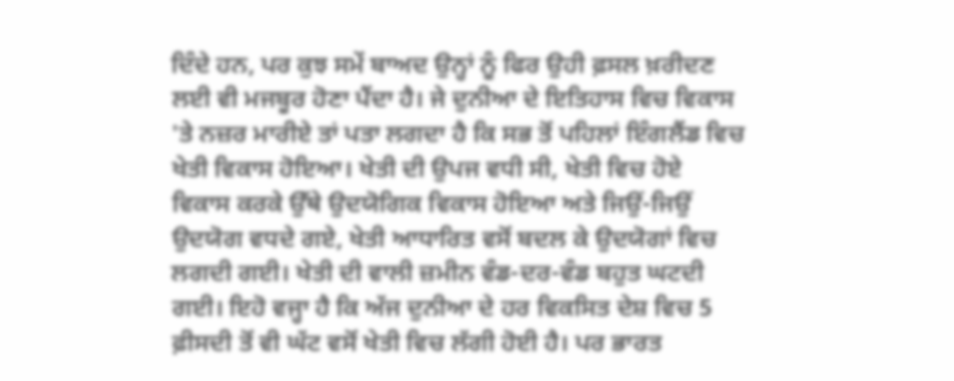ਦਿੰਦੇ ਹਨ, ਪਰ ਕੁਝ ਸਮੇਂ ਬਾਅਦ ਉਨ੍ਹਾਂ ਨੂੰ ਫਿਰ ਉਹੀ ਫ਼ਸਲ ਖ਼ਰੀਦਣ ਲਈ ਵੀ ਮਜਬੂਰ ਹੋਣਾ ਪੈਂਦਾ ਹੈ। ਜੇ ਦੁਨੀਆ ਦੇ ਇਤਿਹਾਸ ਵਿਚ ਵਿਕਾਸ 'ਤੇ ਨਜ਼ਰ ਮਾਰੀਏ ਤਾਂ ਪਤਾ ਲਗਦਾ ਹੈ ਕਿ ਸਭ ਤੋਂ ਪਹਿਲਾਂ ਇੰਗਲੈਂਡ ਵਿਚ ਖੇਤੀ ਵਿਕਾਸ ਹੋਇਆ। ਖੇਤੀ ਦੀ ਉਪਜ ਵਧੀ ਸੀ, ਖੇਤੀ ਵਿਚ ਹੋਏ ਵਿਕਾਸ ਕਰਕੇ ਉੱਥੇ ਉਦਯੋਗਿਕ ਵਿਕਾਸ ਹੋਇਆ ਅਤੇ ਜਿਉਂ-ਜਿਉਂ ਉਦਯੋਗ ਵਧਦੇ ਗਏ, ਖੇਤੀ ਆਧਾਰਿਤ ਵਸੋਂ ਬਦਲ ਕੇ ਉਦਯੋਗਾਂ ਵਿਚ ਲਗਦੀ ਗਈ। ਖੇਤੀ ਦੀ ਵਾਲੀ ਜ਼ਮੀਨ ਵੰਡ-ਦਰ-ਵੰਡ ਬਹੁਤ ਘਟਦੀ ਗਈ। ਇਹੋ ਵਜ੍ਹਾ ਹੈ ਕਿ ਅੱਜ ਦੁਨੀਆ ਦੇ ਹਰ ਵਿਕਸਿਤ ਦੇਸ਼ ਵਿਚ 5 ਫ਼ੀਸਦੀ ਤੋਂ ਵੀ ਘੱਟ ਵਸੋਂ ਖੇਤੀ ਵਿਚ ਲੱਗੀ ਹੋਈ ਹੈ। ਪਰ ਭਾਰਤ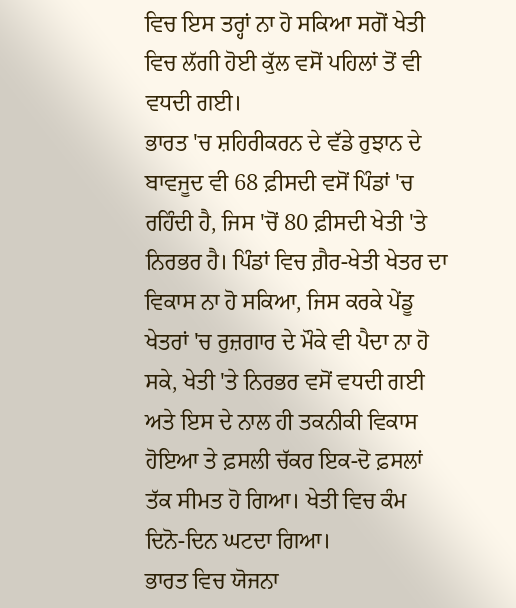ਵਿਚ ਇਸ ਤਰ੍ਹਾਂ ਨਾ ਹੋ ਸਕਿਆ ਸਗੋਂ ਖੇਤੀ ਵਿਚ ਲੱਗੀ ਹੋਈ ਕੁੱਲ ਵਸੋਂ ਪਹਿਲਾਂ ਤੋਂ ਵੀ ਵਧਦੀ ਗਈ।
ਭਾਰਤ 'ਚ ਸ਼ਹਿਰੀਕਰਨ ਦੇ ਵੱਡੇ ਰੁਝਾਨ ਦੇ ਬਾਵਜੂਦ ਵੀ 68 ਫ਼ੀਸਦੀ ਵਸੋਂ ਪਿੰਡਾਂ 'ਚ ਰਹਿੰਦੀ ਹੈ, ਜਿਸ 'ਚੋਂ 80 ਫ਼ੀਸਦੀ ਖੇਤੀ 'ਤੇ ਨਿਰਭਰ ਹੈ। ਪਿੰਡਾਂ ਵਿਚ ਗ਼ੈਰ-ਖੇਤੀ ਖੇਤਰ ਦਾ ਵਿਕਾਸ ਨਾ ਹੋ ਸਕਿਆ, ਜਿਸ ਕਰਕੇ ਪੇਂਡੂ ਖੇਤਰਾਂ 'ਚ ਰੁਜ਼ਗਾਰ ਦੇ ਮੌਕੇ ਵੀ ਪੈਦਾ ਨਾ ਹੋ ਸਕੇ, ਖੇਤੀ 'ਤੇ ਨਿਰਭਰ ਵਸੋਂ ਵਧਦੀ ਗਈ ਅਤੇ ਇਸ ਦੇ ਨਾਲ ਹੀ ਤਕਨੀਕੀ ਵਿਕਾਸ ਹੋਇਆ ਤੇ ਫ਼ਸਲੀ ਚੱਕਰ ਇਕ-ਦੋ ਫ਼ਸਲਾਂ ਤੱਕ ਸੀਮਤ ਹੋ ਗਿਆ। ਖੇਤੀ ਵਿਚ ਕੰਮ ਦਿਨੋ-ਦਿਨ ਘਟਦਾ ਗਿਆ।
ਭਾਰਤ ਵਿਚ ਯੋਜਨਾ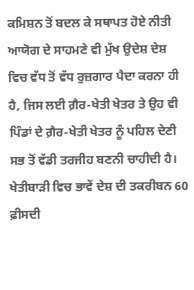ਕਮਿਸ਼ਨ ਤੋਂ ਬਦਲ ਕੇ ਸਥਾਪਤ ਹੋਏ ਨੀਤੀ ਆਯੋਗ ਦੇ ਸਾਹਮਣੇ ਵੀ ਮੁੱਖ ਉਦੇਸ਼ ਦੇਸ਼ ਵਿਚ ਵੱਧ ਤੋਂ ਵੱਧ ਰੁਜ਼ਗਾਰ ਪੈਦਾ ਕਰਨਾ ਹੀ ਹੈ, ਜਿਸ ਲਈ ਗ਼ੈਰ-ਖੇਤੀ ਖੇਤਰ ਤੇ ਉਹ ਵੀ ਪਿੰਡਾਂ ਦੇ ਗ਼ੈਰ-ਖੇਤੀ ਖੇਤਰ ਨੂੰ ਪਹਿਲ ਦੇਣੀ ਸਭ ਤੋਂ ਵੱਡੀ ਤਰਜੀਹ ਬਣਨੀ ਚਾਹੀਦੀ ਹੈ। ਖੇਤੀਬਾੜੀ ਵਿਚ ਭਾਵੇਂ ਦੇਸ਼ ਦੀ ਤਕਰੀਬਨ 60 ਫ਼ੀਸਦੀ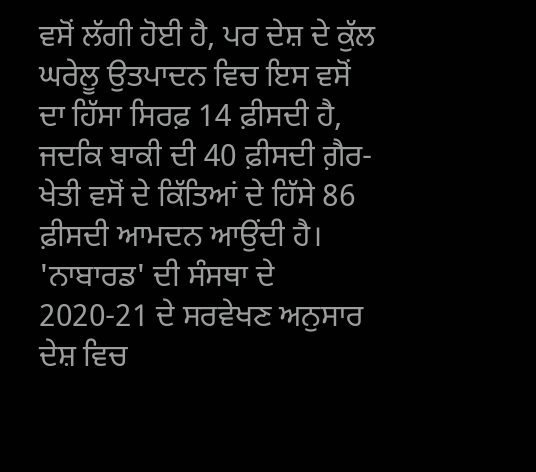ਵਸੋਂ ਲੱਗੀ ਹੋਈ ਹੈ, ਪਰ ਦੇਸ਼ ਦੇ ਕੁੱਲ ਘਰੇਲੂ ਉਤਪਾਦਨ ਵਿਚ ਇਸ ਵਸੋਂ ਦਾ ਹਿੱਸਾ ਸਿਰਫ਼ 14 ਫ਼ੀਸਦੀ ਹੈ, ਜਦਕਿ ਬਾਕੀ ਦੀ 40 ਫ਼ੀਸਦੀ ਗ਼ੈਰ-ਖੇਤੀ ਵਸੋਂ ਦੇ ਕਿੱਤਿਆਂ ਦੇ ਹਿੱਸੇ 86 ਫ਼ੀਸਦੀ ਆਮਦਨ ਆਉਂਦੀ ਹੈ। 'ਨਾਬਾਰਡ' ਦੀ ਸੰਸਥਾ ਦੇ 2020-21 ਦੇ ਸਰਵੇਖਣ ਅਨੁਸਾਰ ਦੇਸ਼ ਵਿਚ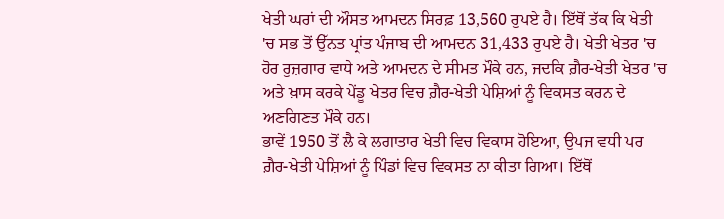ਖੇਤੀ ਘਰਾਂ ਦੀ ਔਸਤ ਆਮਦਨ ਸਿਰਫ਼ 13,560 ਰੁਪਏ ਹੈ। ਇੱਥੋਂ ਤੱਕ ਕਿ ਖੇਤੀ 'ਚ ਸਭ ਤੋਂ ਉੱਨਤ ਪ੍ਰਾਂਤ ਪੰਜਾਬ ਦੀ ਆਮਦਨ 31,433 ਰੁਪਏ ਹੈ। ਖੇਤੀ ਖੇਤਰ 'ਚ ਹੋਰ ਰੁਜ਼ਗਾਰ ਵਾਧੇ ਅਤੇ ਆਮਦਨ ਦੇ ਸੀਮਤ ਮੌਕੇ ਹਨ, ਜਦਕਿ ਗ਼ੈਰ-ਖੇਤੀ ਖੇਤਰ 'ਚ ਅਤੇ ਖ਼ਾਸ ਕਰਕੇ ਪੇਂਡੂ ਖੇਤਰ ਵਿਚ ਗ਼ੈਰ-ਖੇਤੀ ਪੇਸ਼ਿਆਂ ਨੂੰ ਵਿਕਸਤ ਕਰਨ ਦੇ ਅਣਗਿਣਤ ਮੌਕੇ ਹਨ।
ਭਾਵੇਂ 1950 ਤੋਂ ਲੈ ਕੇ ਲਗਾਤਾਰ ਖੇਤੀ ਵਿਚ ਵਿਕਾਸ ਹੋਇਆ, ਉਪਜ ਵਧੀ ਪਰ ਗ਼ੈਰ-ਖੇਤੀ ਪੇਸ਼ਿਆਂ ਨੂੰ ਪਿੰਡਾਂ ਵਿਚ ਵਿਕਸਤ ਨਾ ਕੀਤਾ ਗਿਆ। ਇੱਥੋਂ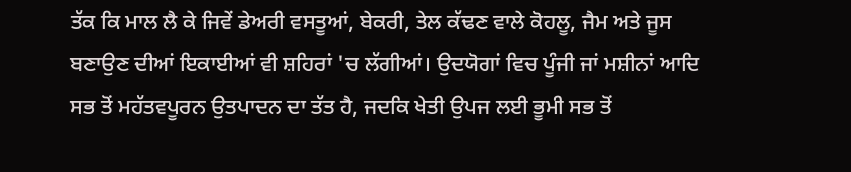ਤੱਕ ਕਿ ਮਾਲ ਲੈ ਕੇ ਜਿਵੇਂ ਡੇਅਰੀ ਵਸਤੂਆਂ, ਬੇਕਰੀ, ਤੇਲ ਕੱਢਣ ਵਾਲੇ ਕੋਹਲੂ, ਜੈਮ ਅਤੇ ਜੂਸ ਬਣਾਉਣ ਦੀਆਂ ਇਕਾਈਆਂ ਵੀ ਸ਼ਹਿਰਾਂ 'ਚ ਲੱਗੀਆਂ। ਉਦਯੋਗਾਂ ਵਿਚ ਪੂੰਜੀ ਜਾਂ ਮਸ਼ੀਨਾਂ ਆਦਿ ਸਭ ਤੋਂ ਮਹੱਤਵਪੂਰਨ ਉਤਪਾਦਨ ਦਾ ਤੱਤ ਹੈ, ਜਦਕਿ ਖੇਤੀ ਉਪਜ ਲਈ ਭੂਮੀ ਸਭ ਤੋਂ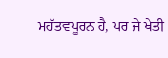ਮਹੱਤਵਪੂਰਨ ਹੈ, ਪਰ ਜੇ ਖੇਤੀ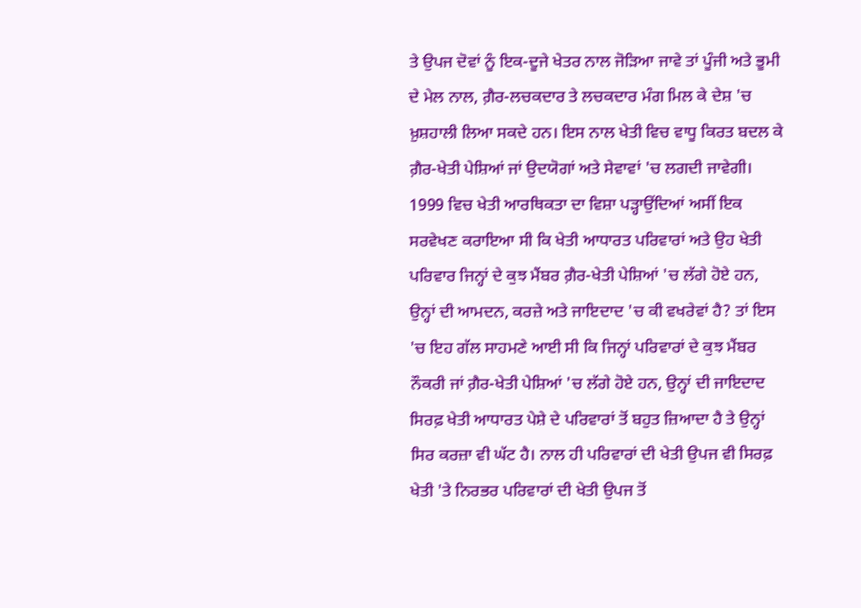ਤੇ ਉਪਜ ਦੋਵਾਂ ਨੂੰ ਇਕ-ਦੂਜੇ ਖੇਤਰ ਨਾਲ ਜੋੜਿਆ ਜਾਵੇ ਤਾਂ ਪੂੰਜੀ ਅਤੇ ਭੂਮੀ ਦੇ ਮੇਲ ਨਾਲ, ਗ਼ੈਰ-ਲਚਕਦਾਰ ਤੇ ਲਚਕਦਾਰ ਮੰਗ ਮਿਲ ਕੇ ਦੇਸ਼ 'ਚ ਖ਼ੁਸ਼ਹਾਲੀ ਲਿਆ ਸਕਦੇ ਹਨ। ਇਸ ਨਾਲ ਖੇਤੀ ਵਿਚ ਵਾਧੂ ਕਿਰਤ ਬਦਲ ਕੇ ਗ਼ੈਰ-ਖੇਤੀ ਪੇਸ਼ਿਆਂ ਜਾਂ ਉਦਯੋਗਾਂ ਅਤੇ ਸੇਵਾਵਾਂ 'ਚ ਲਗਦੀ ਜਾਵੇਗੀ।
1999 ਵਿਚ ਖੇਤੀ ਆਰਥਿਕਤਾ ਦਾ ਵਿਸ਼ਾ ਪੜ੍ਹਾਉਂਦਿਆਂ ਅਸੀਂ ਇਕ ਸਰਵੇਖਣ ਕਰਾਇਆ ਸੀ ਕਿ ਖੇਤੀ ਆਧਾਰਤ ਪਰਿਵਾਰਾਂ ਅਤੇ ਉਹ ਖੇਤੀ ਪਰਿਵਾਰ ਜਿਨ੍ਹਾਂ ਦੇ ਕੁਝ ਮੈਂਬਰ ਗ਼ੈਰ-ਖੇਤੀ ਪੇਸ਼ਿਆਂ 'ਚ ਲੱਗੇ ਹੋਏ ਹਨ, ਉਨ੍ਹਾਂ ਦੀ ਆਮਦਨ, ਕਰਜ਼ੇ ਅਤੇ ਜਾਇਦਾਦ 'ਚ ਕੀ ਵਖਰੇਵਾਂ ਹੈ? ਤਾਂ ਇਸ 'ਚ ਇਹ ਗੱਲ ਸਾਹਮਣੇ ਆਈ ਸੀ ਕਿ ਜਿਨ੍ਹਾਂ ਪਰਿਵਾਰਾਂ ਦੇ ਕੁਝ ਮੈਂਬਰ ਨੌਕਰੀ ਜਾਂ ਗ਼ੈਰ-ਖੇਤੀ ਪੇਸ਼ਿਆਂ 'ਚ ਲੱਗੇ ਹੋਏ ਹਨ, ਉਨ੍ਹਾਂ ਦੀ ਜਾਇਦਾਦ ਸਿਰਫ਼ ਖੇਤੀ ਆਧਾਰਤ ਪੇਸ਼ੇ ਦੇ ਪਰਿਵਾਰਾਂ ਤੋਂ ਬਹੁਤ ਜ਼ਿਆਦਾ ਹੈ ਤੇ ਉਨ੍ਹਾਂ ਸਿਰ ਕਰਜ਼ਾ ਵੀ ਘੱਟ ਹੈ। ਨਾਲ ਹੀ ਪਰਿਵਾਰਾਂ ਦੀ ਖੇਤੀ ਉਪਜ ਵੀ ਸਿਰਫ਼ ਖੇਤੀ 'ਤੇ ਨਿਰਭਰ ਪਰਿਵਾਰਾਂ ਦੀ ਖੇਤੀ ਉਪਜ ਤੋਂ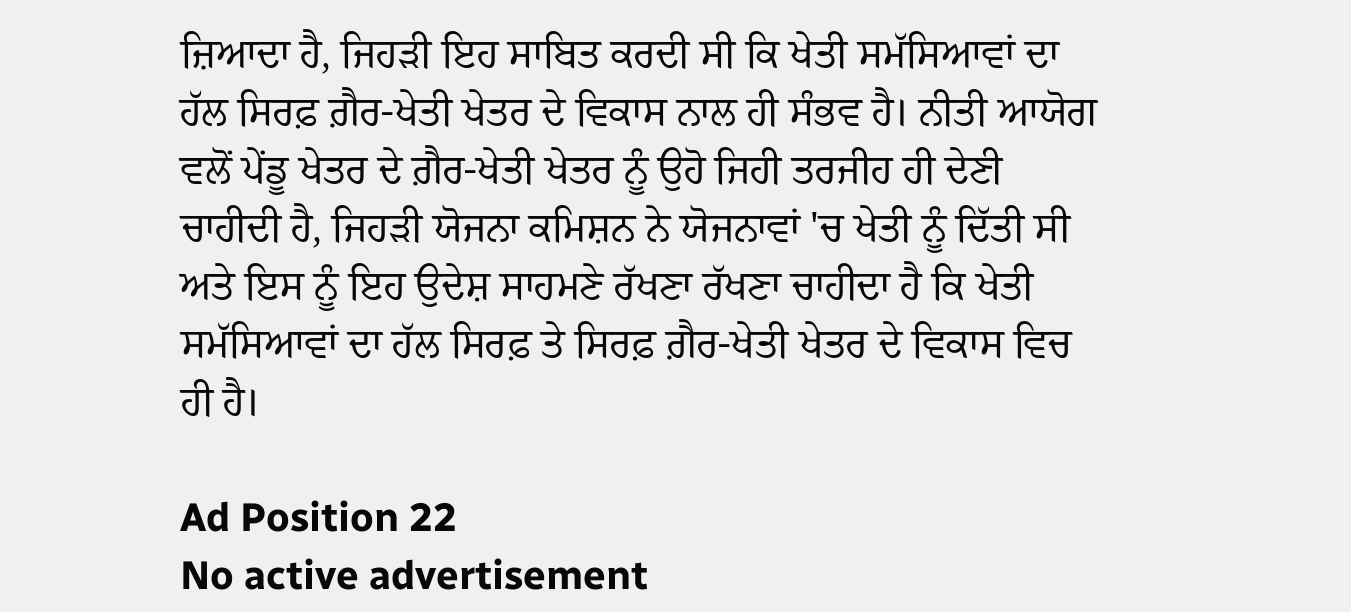ਜ਼ਿਆਦਾ ਹੈ, ਜਿਹੜੀ ਇਹ ਸਾਬਿਤ ਕਰਦੀ ਸੀ ਕਿ ਖੇਤੀ ਸਮੱਸਿਆਵਾਂ ਦਾ ਹੱਲ ਸਿਰਫ਼ ਗ਼ੈਰ-ਖੇਤੀ ਖੇਤਰ ਦੇ ਵਿਕਾਸ ਨਾਲ ਹੀ ਸੰਭਵ ਹੈ। ਨੀਤੀ ਆਯੋਗ ਵਲੋਂ ਪੇਂਡੂ ਖੇਤਰ ਦੇ ਗ਼ੈਰ-ਖੇਤੀ ਖੇਤਰ ਨੂੰ ਉਹੋ ਜਿਹੀ ਤਰਜੀਹ ਹੀ ਦੇਣੀ ਚਾਹੀਦੀ ਹੈ, ਜਿਹੜੀ ਯੋਜਨਾ ਕਮਿਸ਼ਨ ਨੇ ਯੋਜਨਾਵਾਂ 'ਚ ਖੇਤੀ ਨੂੰ ਦਿੱਤੀ ਸੀ ਅਤੇ ਇਸ ਨੂੰ ਇਹ ਉਦੇਸ਼ ਸਾਹਮਣੇ ਰੱਖਣਾ ਰੱਖਣਾ ਚਾਹੀਦਾ ਹੈ ਕਿ ਖੇਤੀ ਸਮੱਸਿਆਵਾਂ ਦਾ ਹੱਲ ਸਿਰਫ਼ ਤੇ ਸਿਰਫ਼ ਗ਼ੈਰ-ਖੇਤੀ ਖੇਤਰ ਦੇ ਵਿਕਾਸ ਵਿਚ ਹੀ ਹੈ।

Ad Position 22
No active advertisement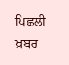ਪਿਛਲੀ ਖ਼ਬਰ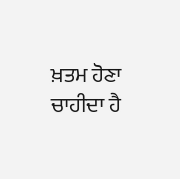ਖ਼ਤਮ ਹੋਣਾ ਚਾਹੀਦਾ ਹੈ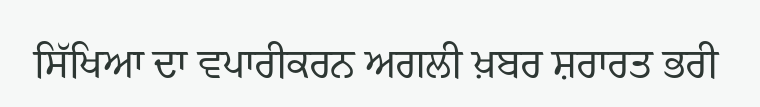ਸਿੱਖਿਆ ਦਾ ਵਪਾਰੀਕਰਨ ਅਗਲੀ ਖ਼ਬਰ ਸ਼ਰਾਰਤ ਭਰੀ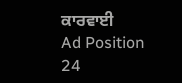ਕਾਰਵਾਈ
Ad Position 24